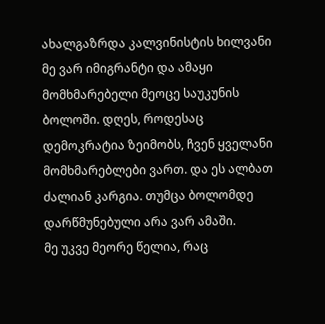ახალგაზრდა კალვინისტის ხილვანი მე ვარ იმიგრანტი და ამაყი მომხმარებელი მეოცე საუკუნის ბოლოში. დღეს, როდესაც დემოკრატია ზეიმობს, ჩვენ ყველანი მომხმარებლები ვართ. და ეს ალბათ ძალიან კარგია. თუმცა ბოლომდე დარწმუნებული არა ვარ ამაში.
მე უკვე მეორე წელია, რაც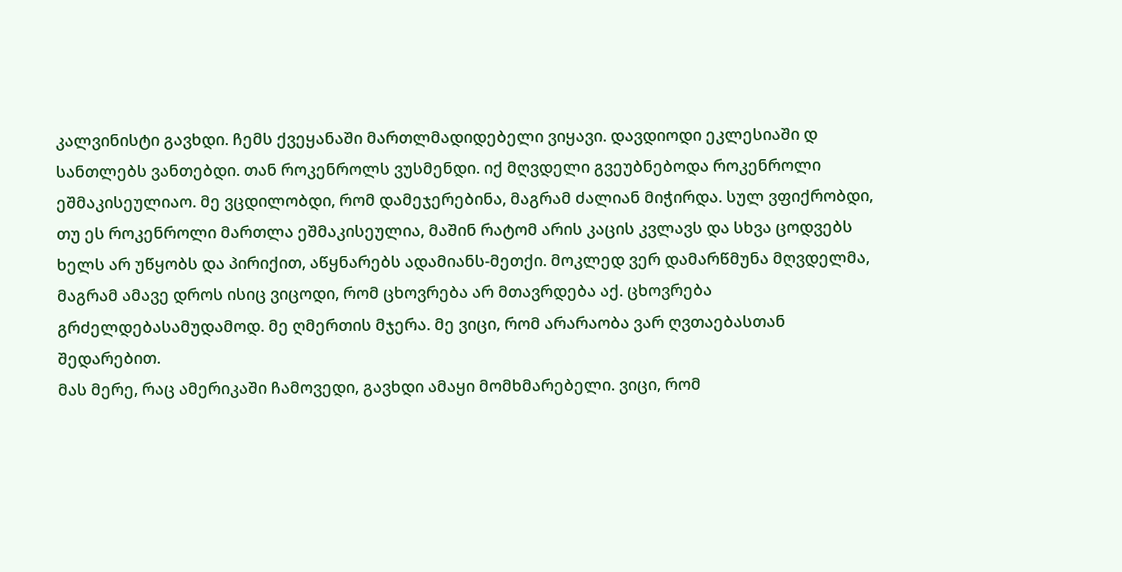კალვინისტი გავხდი. ჩემს ქვეყანაში მართლმადიდებელი ვიყავი. დავდიოდი ეკლესიაში დ სანთლებს ვანთებდი. თან როკენროლს ვუსმენდი. იქ მღვდელი გვეუბნებოდა როკენროლი ეშმაკისეულიაო. მე ვცდილობდი, რომ დამეჯერებინა, მაგრამ ძალიან მიჭირდა. სულ ვფიქრობდი, თუ ეს როკენროლი მართლა ეშმაკისეულია, მაშინ რატომ არის კაცის კვლავს და სხვა ცოდვებს ხელს არ უწყობს და პირიქით, აწყნარებს ადამიანს-მეთქი. მოკლედ ვერ დამარწმუნა მღვდელმა, მაგრამ ამავე დროს ისიც ვიცოდი, რომ ცხოვრება არ მთავრდება აქ. ცხოვრება გრძელდებასამუდამოდ. მე ღმერთის მჯერა. მე ვიცი, რომ არარაობა ვარ ღვთაებასთან შედარებით.
მას მერე, რაც ამერიკაში ჩამოვედი, გავხდი ამაყი მომხმარებელი. ვიცი, რომ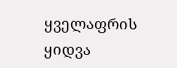ყველაფრის ყიდვა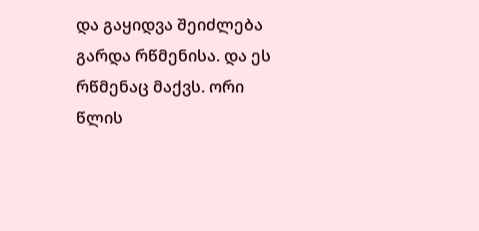და გაყიდვა შეიძლება გარდა რწმენისა. და ეს რწმენაც მაქვს. ორი წლის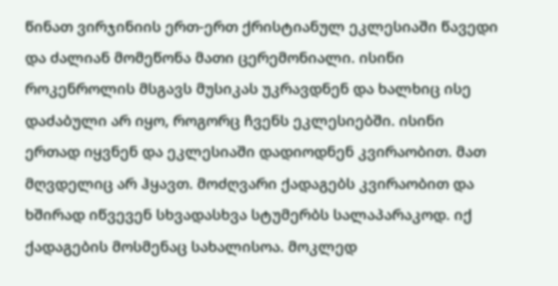წინათ ვირჯინიის ერთ-ერთ ქრისტიანულ ეკლესიაში წავედი და ძალიან მომეწონა მათი ცერემონიალი. ისინი როკენროლის მსგავს მუსიკას უკრავდნენ და ხალხიც ისე დაძაბული არ იყო, როგორც ჩვენს ეკლესიებში. ისინი ერთად იყვნენ და ეკლესიაში დადიოდნენ კვირაობით. მათ მღვდელიც არ ჰყავთ. მოძღვარი ქადაგებს კვირაობით და ხშირად იწვევენ სხვადასხვა სტუმერბს სალაპარაკოდ. იქ ქადაგების მოსმენაც სახალისოა. მოკლედ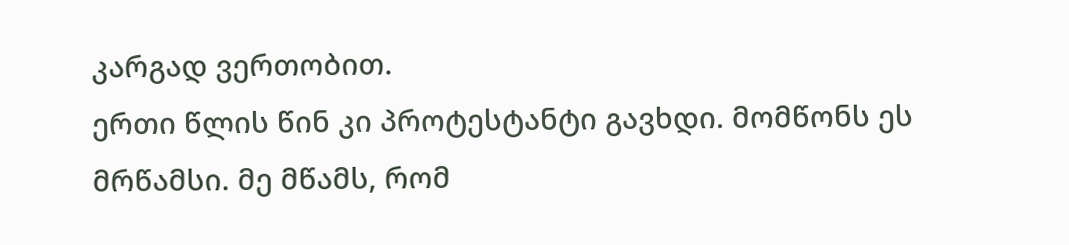კარგად ვერთობით.
ერთი წლის წინ კი პროტესტანტი გავხდი. მომწონს ეს მრწამსი. მე მწამს, რომ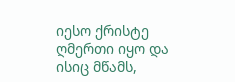იესო ქრისტე ღმერთი იყო და ისიც მწამს,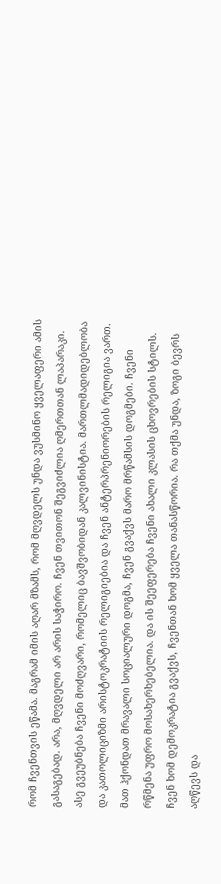რომ ჩვენთვის ეწამა. მაგრამ იმის აღარ მზამს, რომ მღვდელს უნდა ვუსმინო ყველაფერი ამის გასაგებად. არა, მღვდელი არ არის საჭირო. ჩვენ თვითონ შეგვიძლია ღმერთთან ლაპარაკი. ასე გვეუბნება ჩვენი მოძღვარი, რომელიც ბავშვობიდან კალვინისტია. მართლმადიდებლობა და კათოლიციზმი არისტოკრატიის რელიგიებია და ჩვენ ანტერპრენიორების რელიგია ვართ. მათ ჰქონდათ მრავალი სოციალური დოგმა, ჩვენ გვაქვს მარო მრწამსის დოგმები. ჩვენი რწმენა უფრო მოსახერხებელია. და ის შეეფერება ჩვენი ახალი კლასის ცხოვრების სტილს. ჩვენ ხომ დემოკრატია გვაქვს, ჩვენთან ხომ ყველა თანასწორია. რა თქმა უნდა, ზოგი ბევრს აღწევს და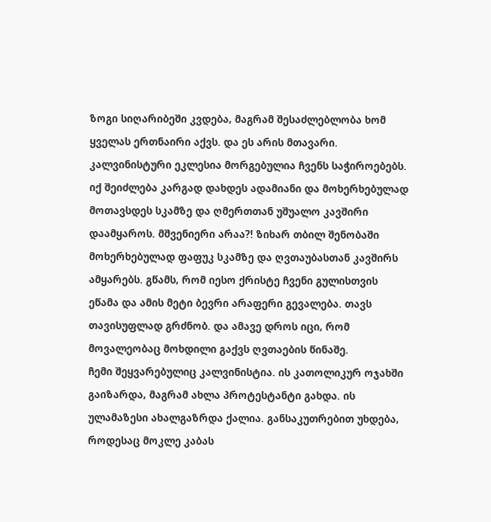ზოგი სიღარიბეში კვდება, მაგრამ შესაძლებლობა ხომ ყველას ერთნაირი აქვს. და ეს არის მთავარი.
კალვინისტური ეკლესია მორგებულია ჩვენს საჭიროებებს. იქ შეიძლება კარგად დახდეს ადამიანი და მოხერხებულად მოთავსდეს სკამზე და ღმერთთან უშუალო კავშირი დაამყაროს. მშვენიერი არაა?! ზიხარ თბილ შენობაში მოხერხებულად ფაფუკ სკამზე და ღვთაუბასთან კავშირს ამყარებს. გწამს, რომ იესო ქრისტე ჩვენი გულისთვის ეწამა და ამის მეტი ბევრი არაფერი გევალება. თავს თავისუფლად გრძნობ. და ამავე დროს იცი, რომ მოვალეობაც მოხდილი გაქვს ღვთაების წინაშე.
ჩემი შეყვარებულიც კალვინისტია. ის კათოლიკურ ოჯახში გაიზარდა, მაგრამ ახლა პროტესტანტი გახდა. ის ულამაზესი ახალგაზრდა ქალია. განსაკუთრებით უხდება, როდესაც მოკლე კაბას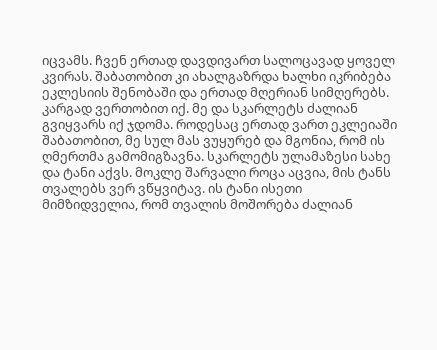იცვამს. ჩვენ ერთად დავდივართ სალოცავად ყოველ კვირას. შაბათობით კი ახალგაზრდა ხალხი იკრიბება ეკლესიის შენობაში და ერთად მღერიან სიმღერებს. კარგად ვერთობით იქ. მე და სკარლეტს ძალიან გვიყვარს იქ ჯდომა. როდესაც ერთად ვართ ეკლეიაში შაბათობით, მე სულ მას ვუყურებ და მგონია, რომ ის ღმერთმა გამომიგზავნა. სკარლეტს ულამაზესი სახე და ტანი აქვს. მოკლე შარვალი როცა აცვია, მის ტანს თვალებს ვერ ვწყვიტავ. ის ტანი ისეთი მიმზიდველია, რომ თვალის მოშორება ძალიან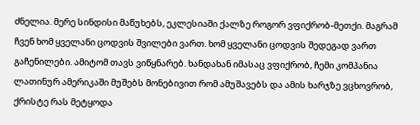ძნელია. მერე სინდისი მაწუხებს, ეკლესიაში ქალზე როგორ ვფიქრობ-მეთქი. მაგრამ ჩვენ ხომ ყველანი ცოდვის შვილები ვართ. ხომ ყველანი ცოდვის შედეგად ვართ გაჩენილები. ამიტომ თავს ვიწყნარებ. ხანდახან იმასაც ვფიქრობ, ჩემი კომპანია ლათინურ ამერიკაში მუშებს მონებივით რომ ამუშავებს და ამის ხარჯზე ვცხოვრობ, ქრისტე რას მეტყოდა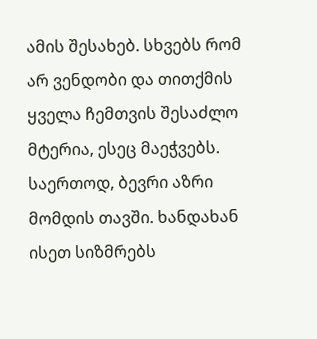ამის შესახებ. სხვებს რომ არ ვენდობი და თითქმის ყველა ჩემთვის შესაძლო მტერია, ესეც მაეჭვებს.
საერთოდ, ბევრი აზრი მომდის თავში. ხანდახან ისეთ სიზმრებს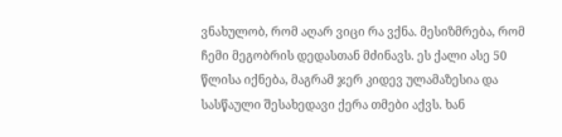ვნახულობ, რომ აღარ ვიცი რა ვქნა. მესიზმრება, რომ ჩემი მეგობრის დედასთან მძინავს. ეს ქალი ასე 50 წლისა იქნება, მაგრამ ჯერ კიდევ ულამაზესია და სასწაული შესახედავი ქერა თმები აქვს. ხან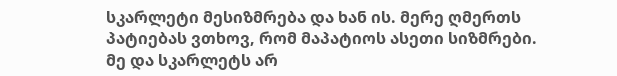სკარლეტი მესიზმრება და ხან ის. მერე ღმერთს პატიებას ვთხოვ, რომ მაპატიოს ასეთი სიზმრები.
მე და სკარლეტს არ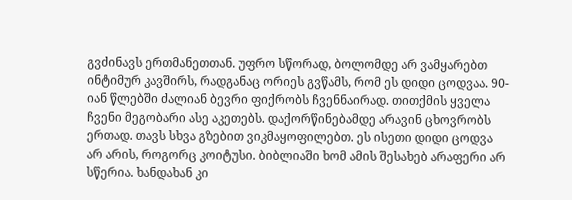გვძინავს ერთმანეთთან. უფრო სწორად, ბოლომდე არ ვამყარებთ ინტიმურ კავშირს, რადგანაც ორიეს გვწამს, რომ ეს დიდი ცოდვაა. 90-იან წლებში ძალიან ბევრი ფიქრობს ჩვენნაირად. თითქმის ყველა ჩვენი მეგობარი ასე აკეთებს. დაქორწინებამდე არავინ ცხოვრობს ერთად. თავს სხვა გზებით ვიკმაყოფილებთ. ეს ისეთი დიდი ცოდვა არ არის, როგორც კოიტუსი. ბიბლიაში ხომ ამის შესახებ არაფერი არ სწერია. ხანდახან კი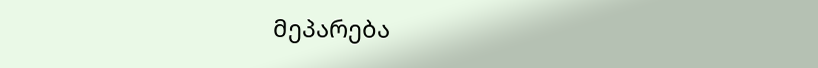მეპარება